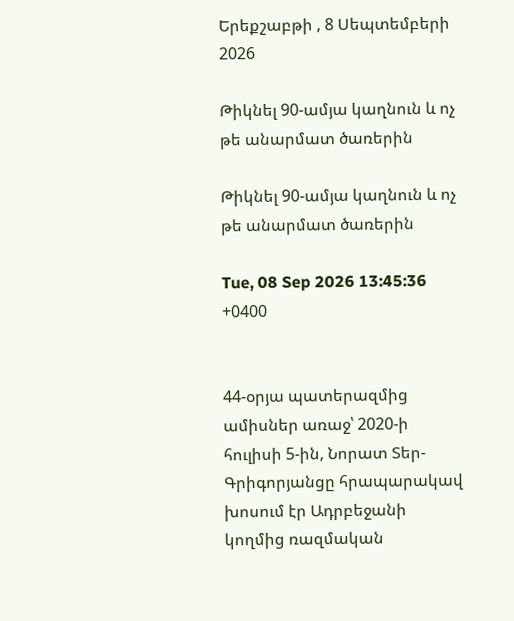Երեքշաբթի , 8 Սեպտեմբերի 2026

Թիկնել 90-ամյա կաղնուն և ոչ թե անարմատ ծառերին

Թիկնել 90-ամյա կաղնուն և ոչ թե անարմատ ծառերին

Tue, 08 Sep 2026 13:45:36 +0400


44-օրյա պատերազմից ամիսներ առաջ՝ 2020-ի հուլիսի 5-ին, Նորատ Տեր-Գրիգորյանցը հրապարակավ խոսում էր Ադրբեջանի կողմից ռազմական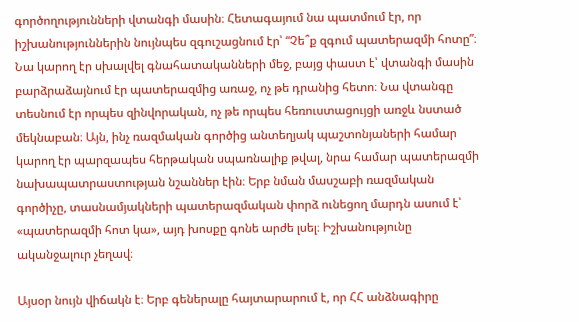գործողությունների վտանգի մասին։ Հետագայում նա պատմում էր, որ իշխանություններին նույնպես զգուշացնում էր՝ “Չե՞ք զգում պատերազմի հոտը”։ Նա կարող էր սխալվել գնահատականների մեջ, բայց փաստ է՝ վտանգի մասին բարձրաձայնում էր պատերազմից առաջ, ոչ թե դրանից հետո։ Նա վտանգը տեսնում էր որպես զինվորական, ոչ թե որպես հեռուստացույցի առջև նստած մեկնաբան։ Այն, ինչ ռազմական գործից անտեղյակ պաշտոնյաների համար կարող էր պարզապես հերթական սպառնալիք թվալ, նրա համար պատերազմի նախապատրաստության նշաններ էին։ Երբ նման մասշաբի ռազմական գործիչը, տասնամյակների պատերազմական փորձ ունեցող մարդն ասում է՝ «պատերազմի հոտ կա», այդ խոսքը գոնե արժե լսել։ Իշխանությունը ականջալուր չեղավ։

Այսօր նույն վիճակն է։ Երբ գեներալը հայտարարում է, որ ՀՀ անձնագիրը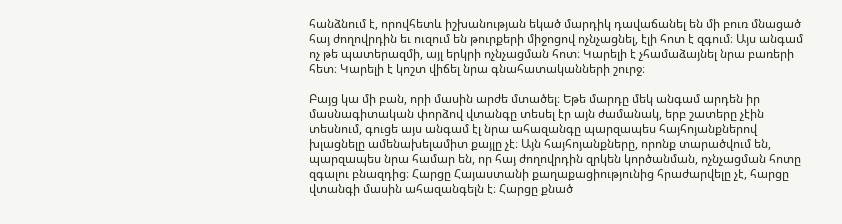հանձնում է, որովհետև իշխանության եկած մարդիկ դավաճանել են մի բուռ մնացած հայ ժողովրդին եւ ուզում են թուրքերի միջոցով ոչնչացնել, էլի հոտ է զգում։ Այս անգամ ոչ թե պատերազմի, այլ երկրի ոչնչացման հոտ։ Կարելի է չհամաձայնել նրա բառերի հետ։ Կարելի է կոշտ վիճել նրա գնահատականների շուրջ։

Բայց կա մի բան, որի մասին արժե մտածել։ Եթե մարդը մեկ անգամ արդեն իր մասնագիտական փորձով վտանգը տեսել էր այն ժամանակ, երբ շատերը չէին տեսնում, գուցե այս անգամ էլ նրա ահազանգը պարզապես հայհոյանքներով խլացնելը ամենախելամիտ քայլը չէ։ Այն հայհոյանքները, որոնք տարածվում են, պարզապես նրա համար են, որ հայ ժողովրդին զրկեն կործանման, ոչնչացման հոտը զգալու բնազդից։ Հարցը Հայաստանի քաղաքացիությունից հրաժարվելը չէ, հարցը վտանգի մասին ահազանգելն է։ Հարցը քնած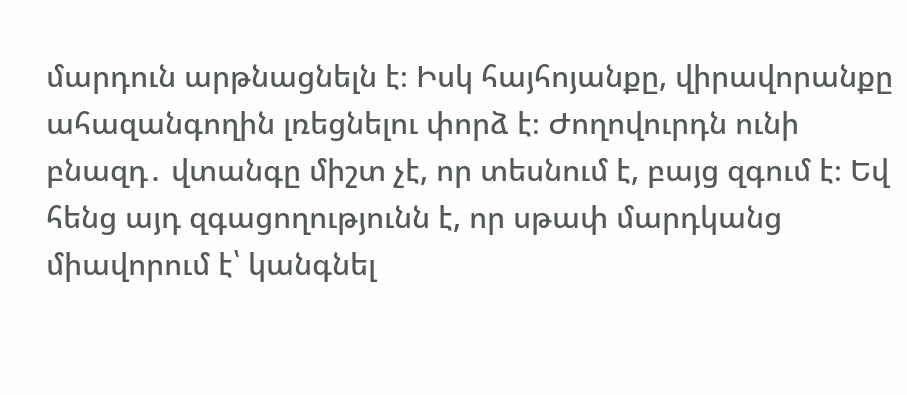մարդուն արթնացնելն է։ Իսկ հայհոյանքը, վիրավորանքը ահազանգողին լռեցնելու փորձ է։ Ժողովուրդն ունի բնազդ․ վտանգը միշտ չէ, որ տեսնում է, բայց զգում է։ Եվ հենց այդ զգացողությունն է, որ սթափ մարդկանց միավորում է՝ կանգնել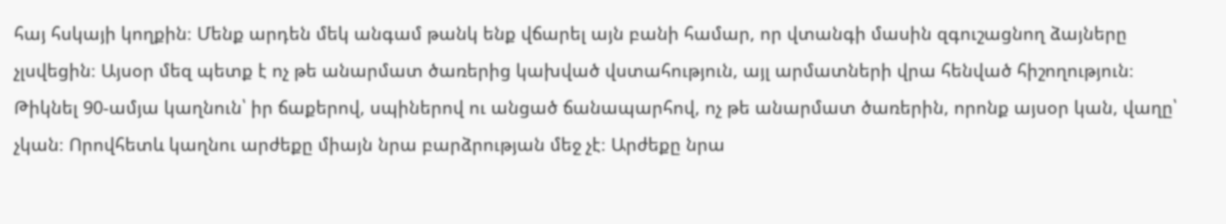հայ հսկայի կողքին։ Մենք արդեն մեկ անգամ թանկ ենք վճարել այն բանի համար, որ վտանգի մասին զգուշացնող ձայները չլսվեցին։ Այսօր մեզ պետք է ոչ թե անարմատ ծառերից կախված վստահություն, այլ արմատների վրա հենված հիշողություն։ Թիկնել 90-ամյա կաղնուն՝ իր ճաքերով, սպիներով ու անցած ճանապարհով, ոչ թե անարմատ ծառերին, որոնք այսօր կան, վաղը՝ չկան։ Որովհետև կաղնու արժեքը միայն նրա բարձրության մեջ չէ։ Արժեքը նրա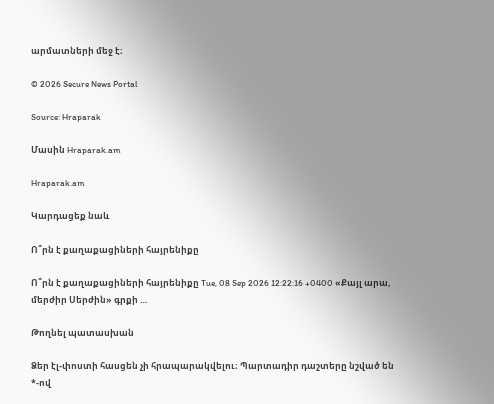արմատների մեջ է։

© 2026 Secure News Portal

Source: Hraparak

Մասին Hraparak.am

Hraparak.am

Կարդացեք նաև

Ո՞րն է քաղաքացիների հայրենիքը

Ո՞րն է քաղաքացիների հայրենիքը Tue, 08 Sep 2026 12:22:16 +0400 «Քայլ արա, մերժիր Սերժին» գրքի …

Թողնել պատասխան

Ձեր էլ-փոստի հասցեն չի հրապարակվելու։ Պարտադիր դաշտերը նշված են *-ով